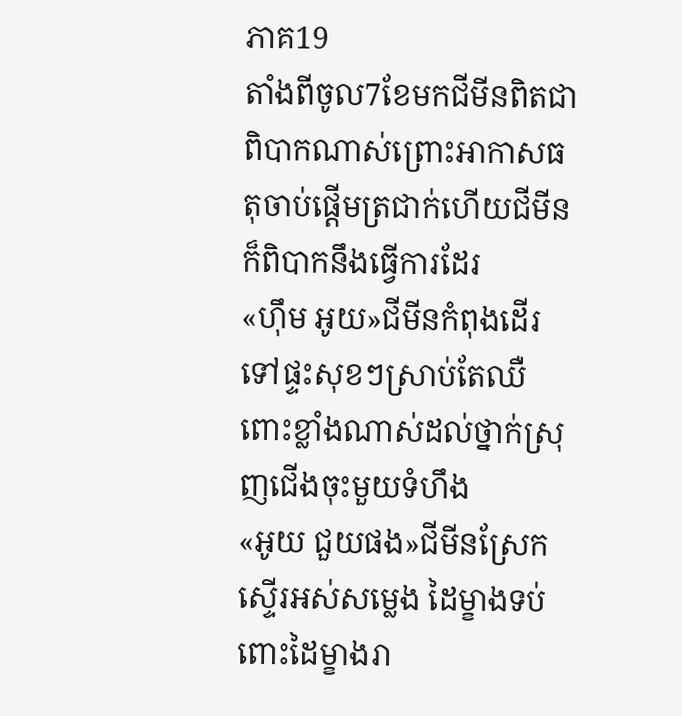ភាគ19
តាំងពីចូល7ខែមកជីមីនពិតជាពិបាកណាស់ព្រោះអាកាសធតុចាប់ផ្ដើមត្រជាក់ហើយជីមីនក៏ពិបាកនឹងធ្វើការដែរ
«ហុឹម អូយ»ជីមីនកំពុងដើរទៅផ្ទះសុខៗស្រាប់តែឈឺពោះខ្លាំងណាស់ដល់ថ្នាក់ស្រុញជើងចុះមួយទំហឹង
«អូយ ជួយផង»ជីមីនស្រែកស្ទើរអស់សម្លេង ដៃម្ខាងទប់ពោះដៃម្ខាងរា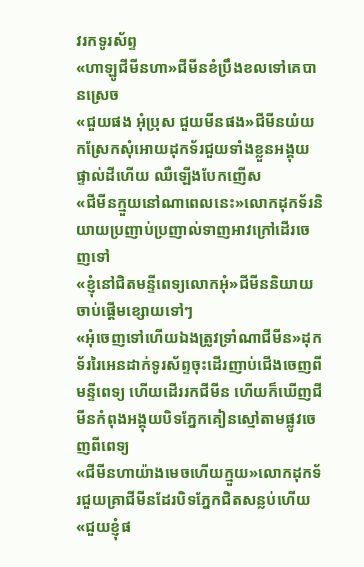វរកទូរស័ព្ទ
«ហាឡូជីមីនហា»ជីមីនខំប្រឹងខលទៅគេបានស្រេច
«ជួយផង អុំប្រុស ជួយមីនផង»ជីមីនយំយកស្រែកសុំអោយដុកទ័រជួយទាំងខ្លួនអង្គុយផ្ទាល់ដីហើយ ឈឺឡើងបែកញើស
«ជីមីនក្មួយនៅណាពេលនេះ»លោកដុកទ័រនិយាយប្រញាប់ប្រញាល់ទាញអាវក្រៅដើរចេញទៅ
«ខ្ញុំនៅជិតមន្ទីពេទ្យលោកអុំ»ជីមីននិយាយចាប់ផ្ដើមខ្សោយទៅៗ
«អុំចេញទៅហើយឯងត្រូវទ្រាំណាជីមីន»ដុកទ័ររៃអេនដាក់ទូរស័ព្ទចុះដើរញាប់ជើងចេញពីមន្ទីពេទ្យ ហើយដើររកជីមីន ហើយក៏ឃើញជីមីនកំពុងអង្គុយបិទភ្នែកគៀនស្មៅតាមផ្លូវចេញពីពេទ្យ
«ជីមីនហាយ៉ាងមេចហើយក្មួយ»លោកដុកទ័រជួយគ្រាជីមីនដែរបិទភ្នែកជិតសន្លប់ហើយ
«ជួយខ្ញុំផ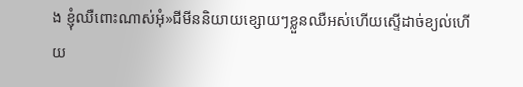ង ខ្ញុំឈឺពោះណាស់អុំ»ជីមីននិយាយខ្សោយៗខ្លួនឈឺអស់ហើយស្ទើដាច់ខ្យល់ហើយ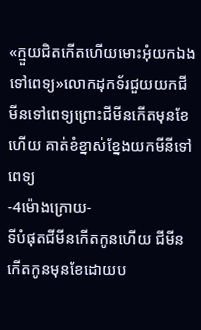«ក្មួយជិតកើតហើយមោះអុំយកឯងទៅពេទ្យ»លោកដុកទ័រជួយយកជីមីនទៅពេទ្យព្រោះជីមីនកើតមុនខែហើយ គាត់ខំខ្នាស់ខ្នែងយកមីនីទៅពេទ្យ
-4ម៉ោងក្រោយ-
ទីបំផុតជីមីនកើតកូនហើយ ជីមីនកើតកូនមុនខែដោយប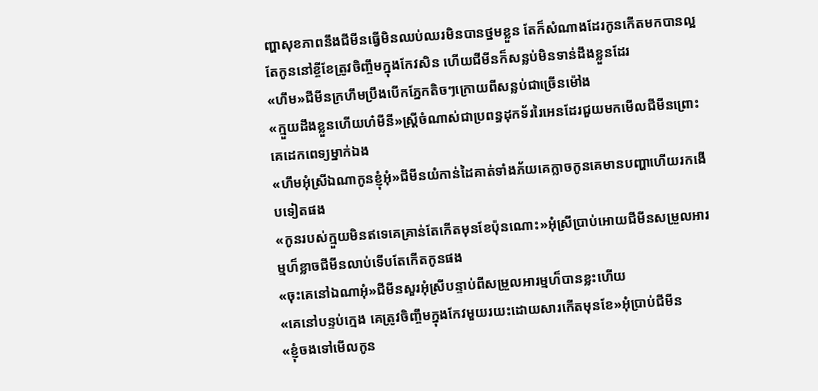ញ្ហាសុខភាពនឹងជីមីនធ្វើមិនឈប់ឈរមិនបានថ្នមខ្លួន តែក៏សំណាងដែរកូនកើតមកបានល្អតែកូននៅខ្ចីខែត្រូវចិញ្ចឹមក្នុងកែវសិន ហើយជីមីនក៏សន្លប់មិនទាន់ដឹងខ្លួនដែរ
«ហឹម»ជីមីនក្រហឹមប្រឹងបើកភ្នែកតិចៗក្រោយពីសន្លប់ជាច្រើនម៉ៅង
«ក្មួយដឹងខ្លួនហើយហ៎មីនី»ស្រ្តីចំណាស់ជាប្រពន្ធដុកទ័ររៃអេនដែរជួយមកមើលជីមីនព្រោះគេដេកពេទ្យម្នាក់ឯង
«ហឹមអុំស្រីឯណាកូនខ្ញុំអុំ»ជីមីនយំកាន់ដៃគាត់ទាំងភ័យគេក្លាចកូនគេមានបញ្ហាហើយរកងើបទៀតផង
«កូនរបស់ក្មួយមិនឥទេគេគ្រាន់តែកើតមុនខែប៉ុនណោះ»អុំស្រីប្រាប់អោយជីមីនសម្រួលអារម្មហ៏ខ្លាចជីមីនលាប់ទើបតែកើតកូនផង
«ចុះគេនៅឯណាអុំ»ជីមីនសួរអុំស្រីបន្ទាប់ពីសម្រួលអារម្មហ៏បានខ្លះហើយ
«គេនៅបន្ទប់ក្មេង គេត្រូវចិញ្ចឹមក្នុងកែវមួយរយះដោយសារកើតមុនខែ»អុំប្រាប់ជីមីន
«ខ្ញុំចងទៅមើលកូន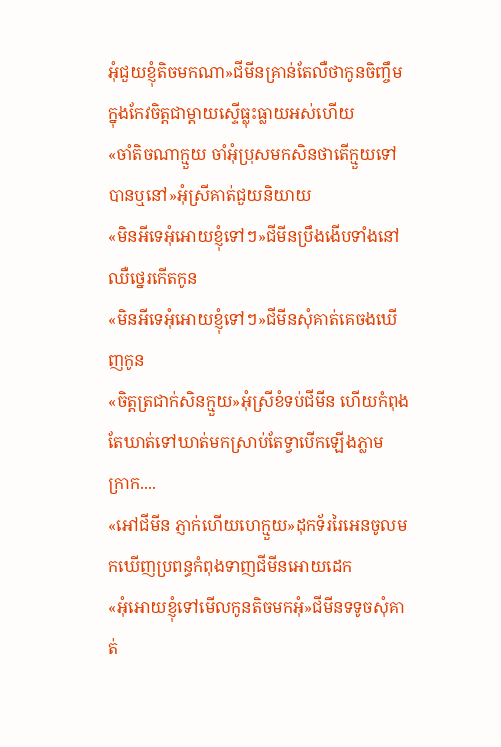អុំជួយខ្ញុំតិចមកណា»ជីមីនគ្រាន់តែលឺថាកូនចិញ្ចឹមក្នុងកែវចិត្តជាម្ដាយស្ទើធ្លុះធ្លាយអស់ហើយ
«ចាំតិចណាក្មួយ ចាំអុំប្រុសមកសិនថាតើក្មួយទៅបានឬនៅ»អុំស្រីគាត់ជួយនិយាយ
«មិនអីទេអុំអោយខ្ញុំទៅៗ»ជីមីនប្រឹងងើបទាំងនៅឈឺថ្នេរកើតកូន
«មិនអីទេអុំអោយខ្ញុំទៅៗ»ជីមីនសុំគាត់គេចងឃើញកូន
«ចិត្តត្រជាក់សិនក្មួយ»អុំស្រីខំទប់ជីមីន ហើយកំពុងតែឃាត់ទៅឃាត់មកស្រាប់តែទ្វាបើកឡើងភ្លាម
ក្រាក....
«អៅជីមីន ភ្ញាក់ហើយហេក្មួយ»ដុកទ័ររៃអេនចូលមកឃើញប្រពន្ធកំពុងទាញជីមីនអោយដេក
«អុំអោយខ្ញុំទៅមើលកូនតិចមកអុំ»ជីមីនទទូចសុំគាត់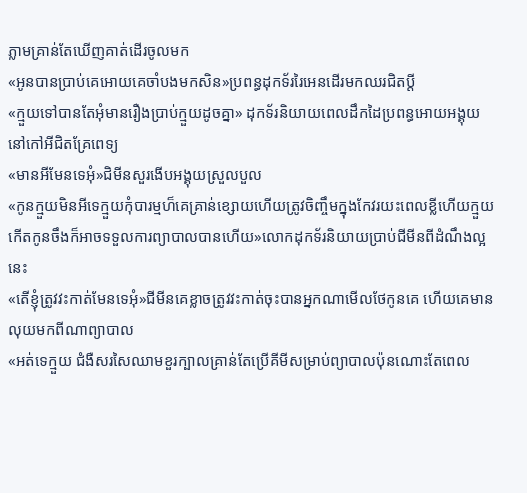ភ្លាមគ្រាន់តែឃើញគាត់ដើរចូលមក
«អូនបានប្រាប់គេអោយគេចាំបងមកសិន»ប្រពន្ធដុកទ័ររៃអេនដើរមកឈរជិតប្ដី
«ក្មួយទៅបានតែអុំមានរឿងប្រាប់ក្មួយដូចគ្នា» ដុកទ័រនិយាយពេលដឹកដៃប្រពន្ធអោយអង្គុយនៅកៅអីជិតគ្រែពេទ្យ
«មានអីមែនទេអុំ»ជិមីនសួរងើបអង្គុយស្រួលបួល
«កូនក្មួយមិនអីទេក្មួយកុំបារម្មហ៏គេគ្រាន់ខ្សោយហើយត្រូវចិញ្ចឹមក្នុងកែវរយះពេលខ្លីហើយក្មួយកើតកូនចឹងក៏អាចទទួលការព្យាបាលបានហើយ»លោកដុកទ័រនិយាយប្រាប់ជីមីនពីដំណឹងល្អនេះ
«តើខ្ញុំត្រូវវះកាត់មែនទេអុំ»ជីមីនគេខ្លាចត្រូវវះកាត់ចុះបានអ្នកណាមើលថែកូនគេ ហើយគេមាន លុយមកពីណាព្យាបាល
«អត់ទេក្មួយ ជំងឺសរសៃឈាមខួរក្បាលគ្រាន់តែប្រើគីមីសម្រាប់ព្យាបាលប៉ុនណោះតែពេល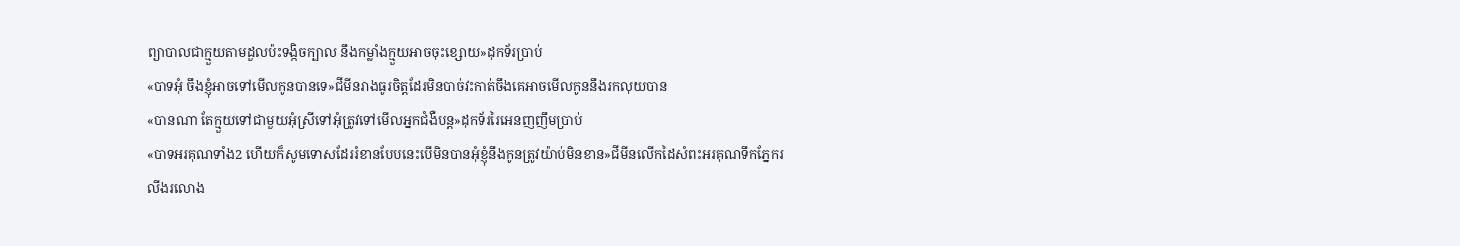ព្យាបាលជាក្មួយតាមដួលប៉ះទង្កិចក្បាល នឹងកម្លាំងក្មួយអាចចុះខ្សោយ»ដុកទ័រប្រាប់
«បាទអុំ ចឹងខ្ញុំអាចទៅមើលកូនបានទេ»ជីមីនរាងធូរចិត្តដែរមិនបាច់វះកាត់ចឹងគេអាចមើលកូននឹងរកលុយបាន
«បានណា តែក្មួយទៅជាមួយអុំស្រីទៅអុំត្រូវទៅមើលអ្នកជំងឺបន្ត»ដុកទ័ររៃអេនញញឹមប្រាប់
«បាទអរគុណទាំង2 ហើយក៏សូមទោសដែររំខានបែបនេះបើមិនបានអុំខ្ញុំនឹងកូនត្រូវយ៉ាប់មិនខាន»ជីមីនលើកដៃសំពះអរគុណទឹកភ្នែករលីងរលោង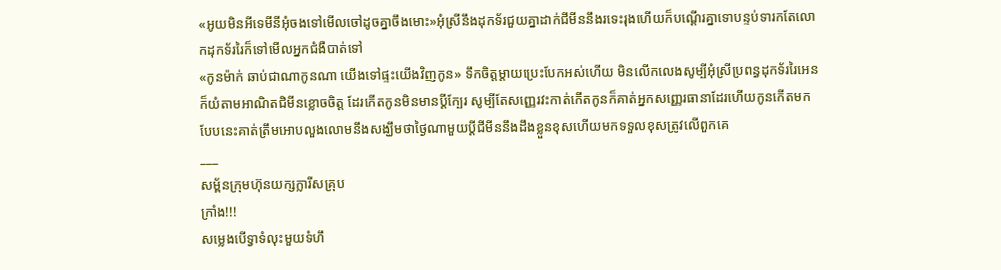«អូយមិនអីទេមីនីអុំចងទៅមើលចៅដូចគ្នាចឹងមោះ»អុំស្រីនឹងដុកទ័រជួយគ្នាដាក់ជីមីននឹងរទេះរុងហើយក៏បណ្ដើរគ្នាទោបន្ទប់ទារកតែលោកដុកទ័ររៃក៏ទៅមើលអ្នកជំងឺបាត់ទៅ
«កូនម៉ាក់ ឆាប់ជាណាកូនណា យើងទៅផ្ទះយើងវិញកូន» ទឹកចិត្តម្ដាយប្រេះបែកអស់ហើយ មិនលើកលេងសូម្បីអុំស្រីប្រពន្ធដុកទ័ររៃអេនក៏យំតាមអាណិតជិមីនខ្លោចចិត្ត ដែរកើតកូនមិនមានប្ដីក្បែរ សូម្បីតែសញ្ញេរវះកាត់កើតកូនក៏គាត់អ្នកសញ្ញេរធានាដែរហើយកូនកើតមកបែបនេះគាត់ត្រឹមអោបលួងលោមនឹងសង្ឃឹមថាថ្ងៃណាមួយប្ដីជីមីននឹងដឹងខ្លួនខុសហើយមកទទួលខុសត្រូវលើពួកគេ
___
សម្ព័នក្រុមហ៊ុនយក្សក្លារីសគ្រុប
ក្រាំង!!!
សម្លេងបើទ្វាទំលុះមួយទំហឹ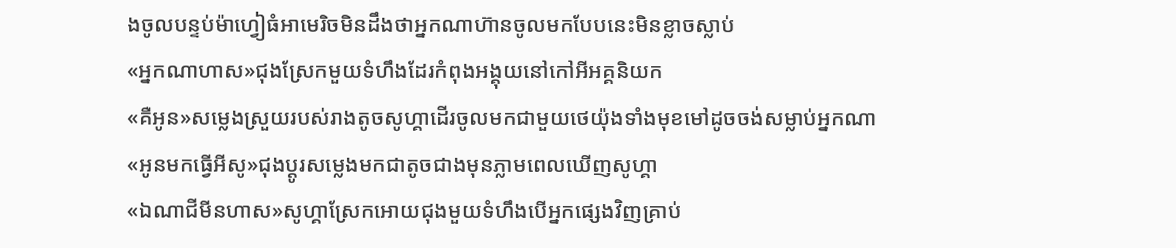ងចូលបន្ទប់ម៉ាហ្វៀធំអាមេរិចមិនដឹងថាអ្នកណាហ៊ានចូលមកបែបនេះមិនខ្លាចស្លាប់
«អ្នកណាហាស»ជុងស្រែកមួយទំហឹងដែរកំពុងអង្គុយនៅកៅអីអគ្គនិយក
«គឺអូន»សម្លេងស្រួយរបស់រាងតូចសូហ្គាដើរចូលមកជាមួយថេយ៉ុងទាំងមុខមៅដូចចង់សម្លាប់អ្នកណា
«អូនមកធ្វើអីសូ»ជុងប្ដូរសម្លេងមកជាតូចជាងមុនភ្លាមពេលឃើញសូហ្គា
«ឯណាជីមីនហាស»សូហ្គាស្រែកអោយជុងមួយទំហឹងបើអ្នកផ្សេងវិញគ្រាប់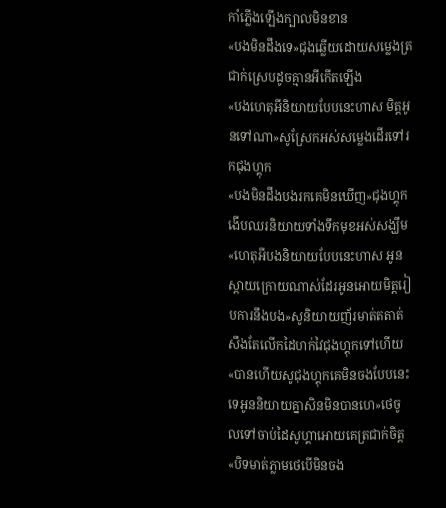កាំភ្លើងឡើងក្បាលមិនខាន
«បងមិនដឹងទេ»ជុងឆ្លើយដោយសម្លេងត្រជាក់ស្រេបដូចគ្មានអីកើតឡើង
«បងហេតុអីនិយាយបែបនេះហាស មិត្តអូនទៅណា»សូស្រែកអស់សម្លេងដើរទៅរកជុងហ្គុក
«បងមិនដឹងបងរកគេមិនឃើញ»ជុងហ្គុកងើបឈរនិយាយទាំងទឹកមុខអស់សង្ឃឹម
«ហេតុអីបងនិយាយបែបនេះហាស អូនស្ដាយក្រោយណាស់ដែរអូនអោយមិត្តរៀបការនឹងបង»សូនិយាយញ័រមាត់តតាត់សឹងតែលើកដៃហក់វៃជុងហ្គុកទៅហើយ
«បានហើយសូជុងហ្គុកគេមិនចងបែបនេះទេអូននិយាយគ្នាសិនមិនបានហេ»ថេចូលទៅចាប់ដៃសូហ្គាអោយគេត្រជាក់ចិត្ត
«បិទមាត់ភ្លាមថេបើមិនចង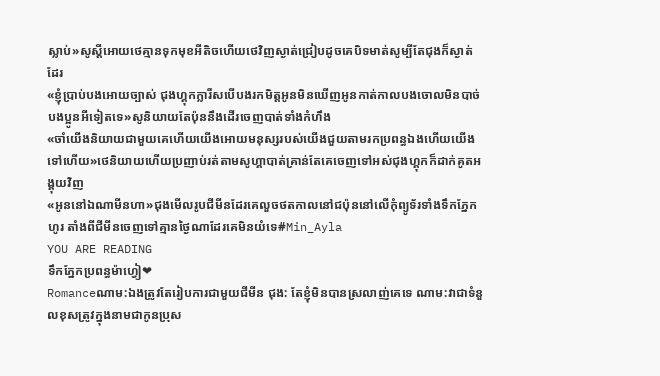ស្លាប់»សូស្ដីអោយថេគ្មានទុកមុខអីតិចហើយថេវិញស្ងាត់ជ្រៀបដូចគេបិទមាត់សូម្បីតែជុងក៏ស្ងាត់ ដែរ
«ខ្ញុំប្រាប់បងអោយច្បាស់ ជុងហ្គុកក្លារីសបើបងរកមិត្តអូនមិនឃើញអូនកាត់កាលបងចោលមិនបាច់បងប្អូនអីទៀតទេ»សូនិយាយតែប៉ុននឹងដើរចេញបាត់ទាំងកំហឹង
«ចាំយើងនិយាយជាមួយគេហើយយើងអោយមនុស្សរបស់យើងជួយតាមរកប្រពន្ធឯងហើយយើងទៅហើយ»ថេនិយាយហើយប្រញាប់រត់តាមសូហ្គាបាត់គ្រាន់តែគេចេញទៅអស់ជុងហ្គុកក៏ដាក់គូតអង្គុយវិញ
«អូននៅឯណាមីនហា»ជុងមើលរូបជីមីនដែរគេលួចថតកាលនៅជប៉ុននៅលើកុំព្យូទ័រទាំងទឹកភ្នែកហូរ តាំងពីជីមីនចេញទៅគ្មានថ្ងៃណាដែរគេមិនយំទេ#Min_Ayla
YOU ARE READING
ទឹកភ្នែកប្រពន្ធម៉ាហ្វៀ❤
Romanceណាម:ឯងត្រូវតែរៀបការជាមួយជីមីន ជុង: តែខ្ញុំមិនបានស្រលាញ់គេទេ ណាម:វាជាទំនួលខុសត្រូវក្នុងនាមជាកូនប្រុស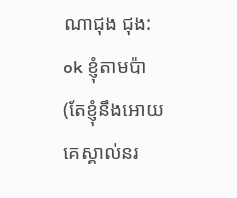ណាជុង ជុង: ok ខ្ញុំតាមប៉ា (តែខ្ញុំនឹងអោយគេស្គាល់នរ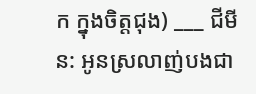ក ក្នុងចិត្តជុង) ___ ជីមីន: អូនស្រលាញ់បងជា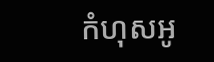កំហុសអូ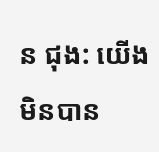ន ជុង: យើងមិនបាន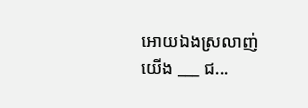អោយឯងស្រលាញ់យើង ___ ជ...